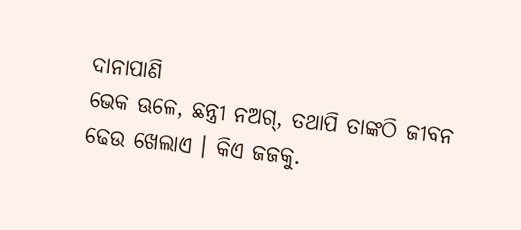ଦାନାପାଣି
ଭେକ ଊଳେ, ଛନ୍ତ୍ରୀ ନଅଗ୍, ତଥାପି ତାଙ୍କଠି ଜୀବନ ଢେଉ ଖେଲାଏ । କିଏ ଜଜକୁ.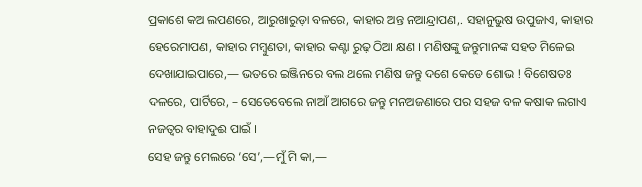ପ୍ରକାଶେ କଅ ଲପଣରେ, ଆରୁଖାରୁଡ଼ା ବଳରେ, କାହାର ଅନ୍ତ ନଆନ୍ଦ୍ରାପଣ,. ସହାନୁଭୁଷ ଉପୁଜାଏ, କାହାର ହେରେମାପଣ, କାହାର ମମ୍ବୁଣତା, କାହାର କଣ୍ଟା ରୁଢ଼ ଠିଆ କ୍ଷଣ । ମଣିଷଙ୍କୁ ଜନ୍ତୁମାନଙ୍କ ସହତ ମିଳେଇ ଦେଖାଯାଇପାରେ,— ଭତରେ ଇଞ୍ଜିନରେ ବଲ ଥଲେ ମଣିଷ ଜନ୍ତୁ ଦଶେ କେଡେ ଶୋଭ ! ବିଶେଷତଃ ଦଳରେ, ପାର୍ଟିରେ, – ସେତେବେଲେ ନାଆଁ ଆଗରେ ଜନ୍ତୁ ମନଅଜଣାରେ ପର ସହଜ ବଳ କଷାକ ଲଗାଏ ନଜତ୍ବର ବାହାଦୁଈ ପାଇଁ ।
ସେହ ଜନ୍ତୁ ମେଲରେ ‘ସେ’,—ମୁଁ ମି କା,—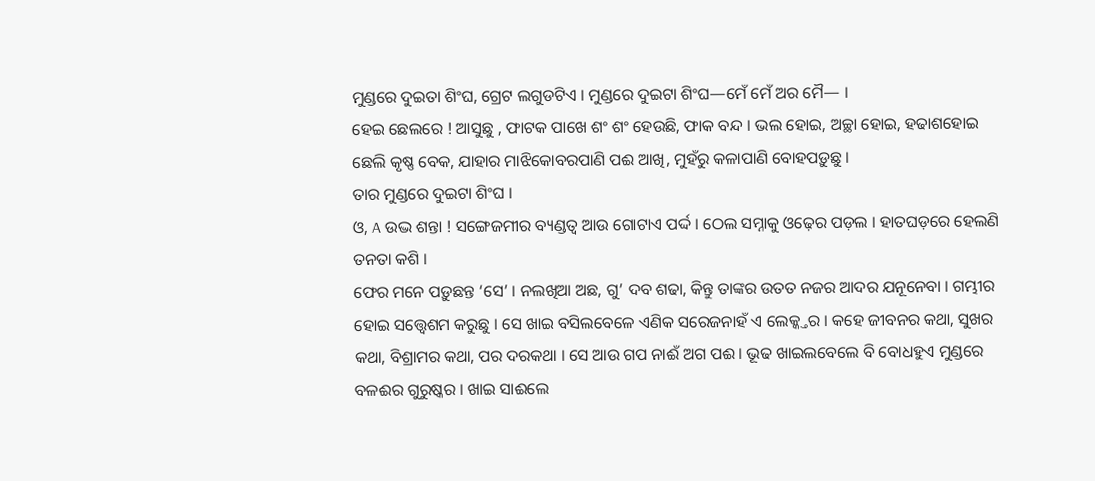ମୁଣ୍ଡରେ ଦୁଇତା ଶିଂଘ, ଗ୍ରେଟ ଲଗୁଡଟିଏ । ମୁଣ୍ଡରେ ଦୁଇଟା ଶିଂଘ—ମେଁ ମେଁ ଅର ମୈ— ।
ହେଇ ଛେଲରେ ! ଆସୁଛୁ , ଫାଟକ ପାଖେ ଶଂ ଶଂ ହେଉଛି, ଫାକ ବନ୍ଦ । ଭଲ ହୋଇ, ଅଚ୍ଛା ହୋଇ, ହଢାଶହୋଇ ଛେଲି କୃଷ୍ଣ ବେକ, ଯାହାର ମାଝିକୋବରପାଣି ପଈ ଆଖି, ମୁହଁରୁ କଳାପାଣି ବୋହପଡ଼ୁଛୁ ।
ତାର ମୁଣ୍ଡରେ ଦୁଇଟା ଶିଂଘ ।
ଓ, A ଉଦ୍ଭ ଶନ୍ତା ! ସଙ୍ଗେଜମୀର ବ୍ୟଣ୍ଡତ୍ବ ଆଉ ଗୋଟାଏ ପର୍ଦ୍ଦ । ଠେଲ ସମ୍ନାକୁ ଓଢ଼େର ପଡ଼ଲ । ହାତଘଡ଼ରେ ହେଲଣି ତନତା କଶି ।
ଫେର ମନେ ପଡ଼ୁଛନ୍ତ ‘ସେ’ । ନଲଖିଆ ଅଛ, ଗୁ’ ଦବ ଶଢା, କିନ୍ତୁ ତାଙ୍କର ଉତତ ନଜର ଆଦର ଯନୂନେବା । ଗମ୍ଭୀର ହୋଇ ସତ୍ତ୍ୱେଶମ କରୁଛୁ । ସେ ଖାଇ ବସିଲବେଳେ ଏଣିକ ସରେଜନାହଁ ଏ ଲେକ୍କ୍ତର । କହେ ଜୀବନର କଥା, ସୁଖର କଥା, ବିଶ୍ରାମର କଥା, ପର ଦରକଥା । ସେ ଆଉ ଗପ ନାଈଁ ଅଗ ପଈ । ଭୂଢ ଖାଇଲବେଲେ ବି ବୋଧହୁଏ ମୁଣ୍ଡରେ ବଳଈର ଗୁରୁଷ୍କର । ଖାଇ ସାଈଲେ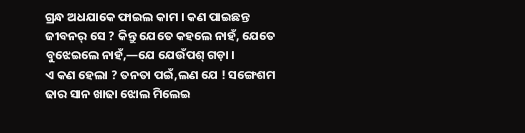ଗ୍ରନ୍ଧ ଅଧଯାକେ ଫାଇଲ କାମ । କଣ ପାଇଛନ୍ତ ଜୀବନର୍ ସେ ? କିନ୍ତୁ ଯେତେ କହଲେ ନାହଁ, ଯେତେ ବୁଝେଇଲେ ନାହଁ,—ଯେ ଯେଉଁପଶ୍ ଗଡ଼ା ।
ଏ କଣ ହେଲା ? ତନତା ପଇଁ,ଲଣ ଯେ ! ସଙ୍ଗେଶମ ଢାର ସାନ ଖାଢା ଝୋଲ ମିଲେଇ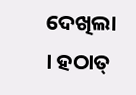ଦେଖିଲା । ହଠାତ୍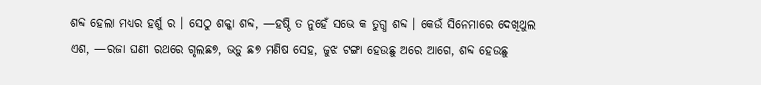ଶବ୍ଦ ହେଲା ମଧ୍ଯର ହର୍ଶୁ ର । ସେଠୁ ଶକ୍କା ଶବ୍ଦ, —ହଷ୍ଠି ତ ନୁହେଁ ସଭେ କ ତୁଗ୍ଧ ଶବ୍ଦ । କେଉଁ ସିନେମାରେ ଦେଖିଥୁଲ ଏଶ, —ରଜା ଘଣୀ ରଥରେ ଗୃଲଛ୭, ଭଡ଼ୁ ଛ୭ ମଣିଷ ସେହ, ଜୁଝ ଟଙ୍ଗା ହେଉଛୁ ଅରେ ଆଗେ, ଶବ୍ଦ ହେଉଛୁ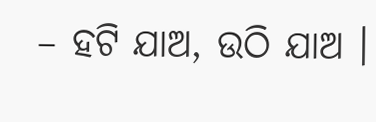– ହଟି ଯାଅ, ଉଠି ଯାଅ ।